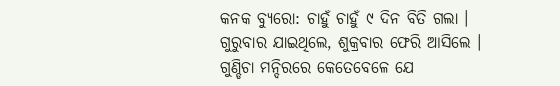କନକ ବ୍ୟୁରୋ: ଚାହୁଁ ଚାହୁଁ ୯ ଦିନ ବିତି ଗଲା । ଗୁରୁବାର ଯାଇଥିଲେ, ଶୁକ୍ରବାର ଫେରି ଆସିଲେ । ଗୁଣ୍ଡିଚା ମନ୍ଦିରରେ କେତେବେଳେ ଯେ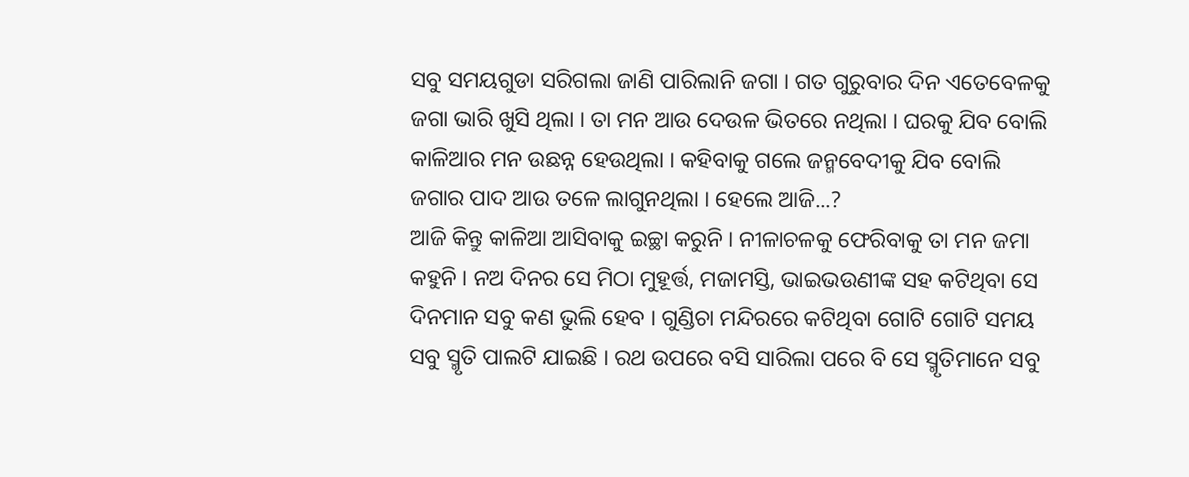ସବୁ ସମୟଗୁଡା ସରିଗଲା ଜାଣି ପାରିଲାନି ଜଗା । ଗତ ଗୁରୁବାର ଦିନ ଏତେବେଳକୁ ଜଗା ଭାରି ଖୁସି ଥିଲା । ତା ମନ ଆଉ ଦେଉଳ ଭିତରେ ନଥିଲା । ଘରକୁ ଯିବ ବୋଲି କାଳିଆର ମନ ଉଛନ୍ନ ହେଉଥିଲା । କହିବାକୁ ଗଲେ ଜନ୍ମବେଦୀକୁ ଯିବ ବୋଲି ଜଗାର ପାଦ ଆଉ ତଳେ ଲାଗୁନଥିଲା । ହେଲେ ଆଜି...?
ଆଜି କିନ୍ତୁ କାଳିଆ ଆସିବାକୁ ଇଚ୍ଛା କରୁନି । ନୀଳାଚଳକୁ ଫେରିବାକୁ ତା ମନ ଜମା କହୁନି । ନଅ ଦିନର ସେ ମିଠା ମୁହୂର୍ତ୍ତ, ମଜାମସ୍ତି, ଭାଇଭଉଣୀଙ୍କ ସହ କଟିଥିବା ସେ ଦିନମାନ ସବୁ କଣ ଭୁଲି ହେବ । ଗୁଣ୍ଡିଚା ମନ୍ଦିରରେ କଟିଥିବା ଗୋଟି ଗୋଟି ସମୟ ସବୁ ସ୍ମୃତି ପାଲଟି ଯାଇଛି । ରଥ ଉପରେ ବସି ସାରିଲା ପରେ ବି ସେ ସ୍ମୃତିମାନେ ସବୁ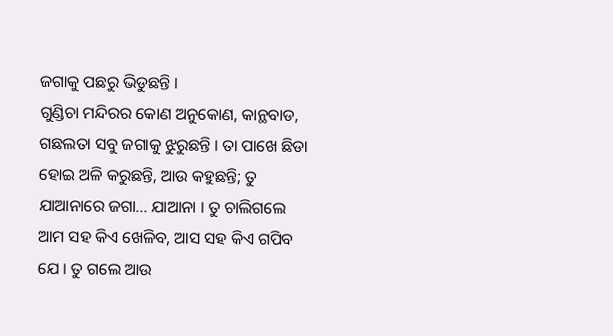ଜଗାକୁ ପଛରୁ ଭିଡୁଛନ୍ତି ।
ଗୁଣ୍ଡିଚା ମନ୍ଦିରର କୋଣ ଅନୁକୋଣ, କାନ୍ଥବାଡ, ଗଛଲତା ସବୁ ଜଗାକୁ ଝୁରୁଛନ୍ତି । ତା ପାଖେ ଛିଡା ହୋଇ ଅଳି କରୁଛନ୍ତି, ଆଉ କହୁଛନ୍ତି; ତୁ ଯାଆନାରେ ଜଗା... ଯାଆନା । ତୁ ଚାଲିଗଲେ ଆମ ସହ କିଏ ଖେଳିବ, ଆସ ସହ କିଏ ଗପିବ ଯେ । ତୁ ଗଲେ ଆଉ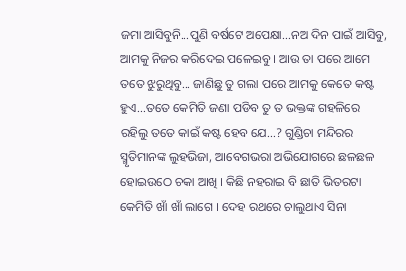ଜମା ଆସିବୁନି...ପୁଣି ବର୍ଷଟେ ଅପେକ୍ଷା...ନଅ ଦିନ ପାଇଁ ଆସିବୁ, ଆମକୁ ନିଜର କରିଦେଇ ପଳେଇବୁ । ଆଉ ତା ପରେ ଆମେ ତତେ ଝୁରୁଥିବୁ... ଜାଣିଛୁ ତୁ ଗଲା ପରେ ଆମକୁ କେତେ କଷ୍ଟ ହୁଏ...ତତେ କେମିତି ଜଣା ପଡିବ ତୁ ତ ଭକ୍ତଙ୍କ ଗହଳିରେ ରହିଲୁ ତତେ କାଇଁ କଷ୍ଟ ହେବ ଯେ...? ଗୁଣ୍ଡିଚା ମନ୍ଦିରର ସ୍ମୃତିମାନଙ୍କ ଲୁହଭିଜା, ଆବେଗଭରା ଅଭିଯୋଗରେ ଛଳଛଳ ହୋଇଉଠେ ଚକା ଆଖି । କିଛି ନହରାଇ ବି ଛାତି ଭିତରଟା କେମିତି ଖାଁ ଖାଁ ଲାଗେ । ଦେହ ରଥରେ ଚାଲୁଥାଏ ସିନା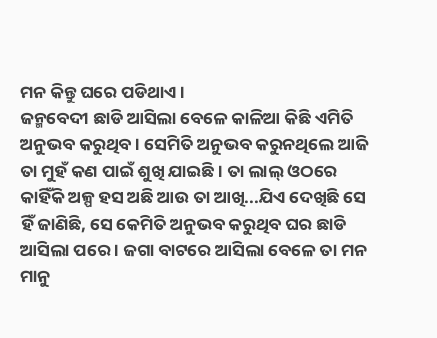ମନ କିନ୍ତୁ ଘରେ ପଡିଥାଏ ।
ଜନ୍ମବେଦୀ ଛାଡି ଆସିଲା ବେଳେ କାଳିଆ କିଛି ଏମିତି ଅନୁଭବ କରୁଥିବ । ସେମିତି ଅନୁଭବ କରୁନଥିଲେ ଆଜି ତା ମୁହଁ କଣ ପାଇଁ ଶୁଖି ଯାଇଛି । ତା ଲାଲ୍ ଓଠରେ କାହିଁକି ଅଳ୍ପ ହସ ଅଛି ଆଉ ତା ଆଖି...ଯିଏ ଦେଖିଛି ସେ ହିଁ ଜାଣିଛି, ସେ କେମିତି ଅନୁଭବ କରୁଥିବ ଘର ଛାଡି ଆସିଲା ପରେ । ଜଗା ବାଟରେ ଆସିଲା ବେଳେ ତା ମନ ମାନୁ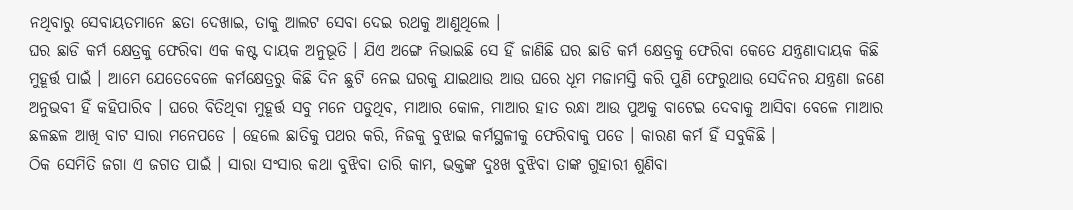ନଥିବାରୁ ସେବାୟତମାନେ ଛତା ଦେଖାଇ, ତାକୁ ଆଲଟ ସେବା ଦେଇ ରଥକୁ ଆଣୁଥିଲେ ।
ଘର ଛାଡି କର୍ମ କ୍ଷେତ୍ରକୁ ଫେରିବା ଏକ କଷ୍ଟ ଦାୟକ ଅନୁଭୂତି । ଯିଏ ଅଙ୍ଗେ ନିଭାଇଛି ସେ ହିଁ ଜାଣିଛି ଘର ଛାଡି କର୍ମ କ୍ଷେତ୍ରକୁ ଫେରିବା କେତେ ଯନ୍ତ୍ରଣାଦାୟକ କିଛି ମୁହୂର୍ତ୍ତ ପାଇଁ । ଆମେ ଯେତେବେଳେ କର୍ମକ୍ଷେତ୍ରରୁ କିଛି ଦିନ ଛୁଟି ନେଇ ଘରକୁ ଯାଇଥାଉ ଆଉ ଘରେ ଧୂମ ମଜାମସ୍ତି କରି ପୁଣି ଫେରୁଥାଉ ସେଦିନର ଯନ୍ତ୍ରଣା ଜଣେ ଅନୁଭବୀ ହିଁ କହିପାରିବ । ଘରେ ବିତିଥିବା ମୁହୂର୍ତ୍ତ ସବୁ ମନେ ପଡୁଥିବ, ମାଆର କୋଳ, ମାଆର ହାତ ରନ୍ଧା ଆଉ ପୁଅକୁ ବାଟେଇ ଦେବାକୁ ଆସିବା ବେଳେ ମାଆର ଛଳଛଳ ଆଖି ବାଟ ସାରା ମନେପଡେ । ହେଲେ ଛାତିକୁ ପଥର କରି, ନିଜକୁ ବୁଝାଇ କର୍ମସ୍ଥଳୀକୁ ଫେରିବାକୁ ପଡେ । କାରଣ କର୍ମ ହିଁ ସବୁକିଛି ।
ଠିକ ସେମିତି ଜଗା ଏ ଜଗତ ପାଇଁ । ସାରା ସଂସାର କଥା ବୁଝିବା ତାରି କାମ, ଭକ୍ତଙ୍କ ଦୁଃଖ ବୁଝିବା ତାଙ୍କ ଗୁହାରୀ ଶୁଣିବା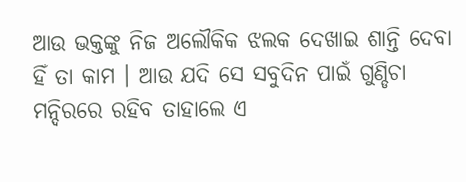ଆଉ ଭକ୍ତଙ୍କୁ ନିଜ ଅଲୌକିକ ଝଲକ ଦେଖାଇ ଶାନ୍ତି ଦେବା ହିଁ ତା କାମ । ଆଉ ଯଦି ସେ ସବୁଦିନ ପାଇଁ ଗୁଣ୍ଡିଚା ମନ୍ଦିରରେ ରହିବ ତାହାଲେ ଏ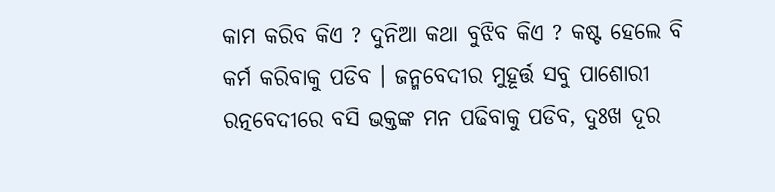କାମ କରିବ କିଏ ? ଦୁନିଆ କଥା ବୁଝିବ କିଏ ? କଷ୍ଟ ହେଲେ ବି କର୍ମ କରିବାକୁ ପଡିବ । ଜନ୍ମବେଦୀର ମୁହୂର୍ତ୍ତ ସବୁ ପାଶୋରୀ ରତ୍ନବେଦୀରେ ବସି ଭକ୍ତଙ୍କ ମନ ପଢିବାକୁ ପଡିବ, ଦୁଃଖ ଦୂର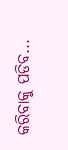କରିବାକୁ ପଡିବ...